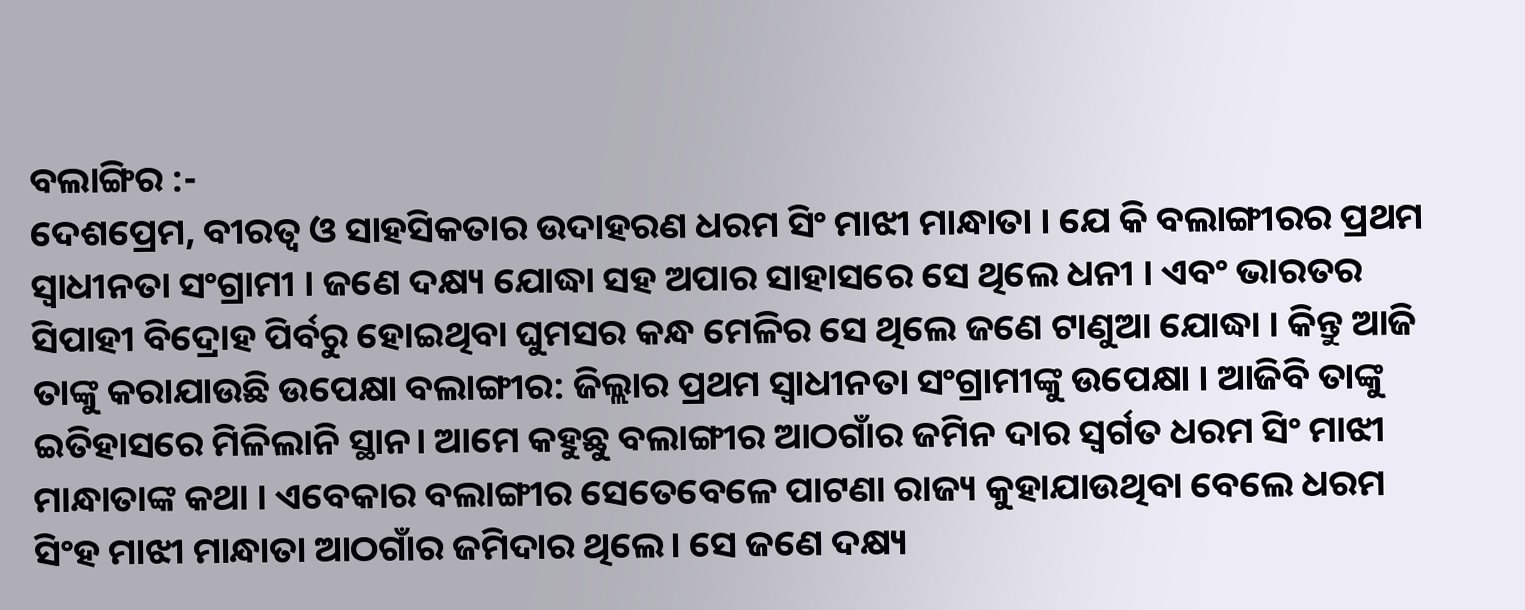ବଲାଙ୍ଗିର :-
ଦେଶପ୍ରେମ, ବୀରତ୍ବ ଓ ସାହସିକତାର ଉଦାହରଣ ଧରମ ସିଂ ମାଝୀ ମାନ୍ଧାତା । ଯେ କି ବଲାଙ୍ଗୀରର ପ୍ରଥମ ସ୍ବାଧୀନତା ସଂଗ୍ରାମୀ । ଜଣେ ଦକ୍ଷ୍ୟ ଯୋଦ୍ଧା ସହ ଅପାର ସାହାସରେ ସେ ଥିଲେ ଧନୀ । ଏବଂ ଭାରତର ସିପାହୀ ବିଦ୍ରୋହ ପିର୍ବରୁ ହୋଇଥିବା ଘୁମସର କନ୍ଧ ମେଳିର ସେ ଥିଲେ ଜଣେ ଟାଣୁଆ ଯୋଦ୍ଧା । କିନ୍ତୁ ଆଜି ତାଙ୍କୁ କରାଯାଉଛି ଉପେକ୍ଷା ବଲାଙ୍ଗୀର: ଜିଲ୍ଲାର ପ୍ରଥମ ସ୍ବାଧୀନତା ସଂଗ୍ରାମୀଙ୍କୁ ଉପେକ୍ଷା । ଆଜିବି ତାଙ୍କୁ ଇତିହାସରେ ମିଳିଲାନି ସ୍ଥାନ। ଆମେ କହୁଛୁ ବଲାଙ୍ଗୀର ଆଠଗାଁର ଜମିନ ଦାର ସ୍ବର୍ଗତ ଧରମ ସିଂ ମାଝୀ ମାନ୍ଧାତାଙ୍କ କଥା । ଏବେକାର ବଲାଙ୍ଗୀର ସେତେବେଳେ ପାଟଣା ରାଜ୍ୟ କୁହାଯାଉଥିବା ବେଲେ ଧରମ ସିଂହ ମାଝୀ ମାନ୍ଧାତା ଆଠଗାଁର ଜମିଦାର ଥିଲେ। ସେ ଜଣେ ଦକ୍ଷ୍ୟ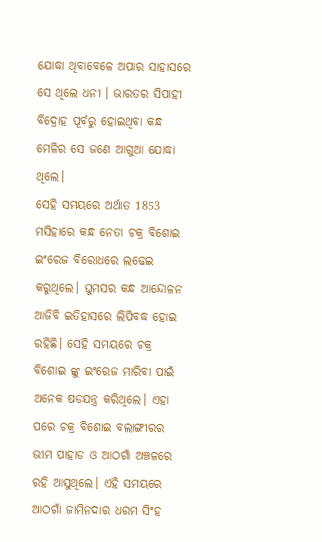ଯୋଦ୍ଧା ଥିବାବେଳେ ଅପାର ସାହାସରେ ସେ ଥିଲେ ଧନୀ । ଭାରତର ସିପାହୀ ବିଦ୍ରୋହ ପୂର୍ବରୁ ହୋଇଥିବା କନ୍ଧ ମେଳିର ସେ ଜଣେ ଆଗୁଆ ଯୋଦ୍ଧା ଥିଲେ।
ସେହି ସମୟରେ ଅର୍ଥାତ 1853 ମସିହାରେ କନ୍ଧ ନେତା ଚକ୍ର ବିଶୋଇ ଇଂରେଜ ବିରୋଧରେ ଲଢେଇ କରୁଥିଲେ। ଘୁମସର କନ୍ଧ ଆନ୍ଦୋଳନ ଆଜିବି ଇତିହାସରେ ଲିପିବଦ୍ଧ ହୋଇ ରହିଛି। ସେହି ସମୟରେ ଚକ୍ର ବିଶୋଇ ଙ୍କୁ ଇଂରେଜ ମାରିବା ପାଇଁ ଅନେକ ଷଡଯନ୍ତ୍ର କରିଥିଲେ। ଏହା ପରେ ଚକ୍ର ବିଶୋଇ ବଲାଙ୍ଗୀରର ଭୀମ ପାହାଡ ଓ ଆଠଗାଁ ଅଞ୍ଚଳରେ ରହି ଆସୁଥିଲେ। ଏହି ସମୟରେ ଆଠଗାଁ ଜାମିନଦାର ଧରମ ସିଂହ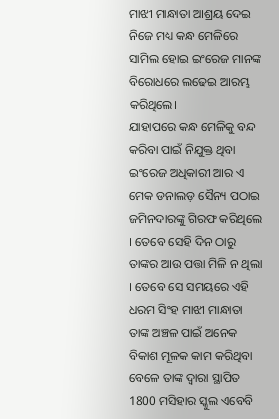ମାଝୀ ମାନ୍ଧାତା ଆଶ୍ରୟ ଦେଇ ନିଜେ ମଧ୍ୟ କନ୍ଧ ମେଳିରେ ସାମିଲ ହୋଇ ଇଂରେଜ ମାନଙ୍କ ବିରୋଧରେ ଲଢେଇ ଆରମ୍ଭ କରିଥିଲେ।
ଯାହାପରେ କନ୍ଧ ମେଳିକୁ ବନ୍ଦ କରିବା ପାଇଁ ନିଯୁକ୍ତ ଥିବା ଇଂରେଜ ଅଧିକାରୀ ଆର ଏ ମେକ ଡନାଲଡ଼ ସୈନ୍ୟ ପଠାଇ ଜମିନଦାରଙ୍କୁ ଗିରଫ କରିଥିଲେ । ତେବେ ସେହି ଦିନ ଠାରୁ ତାଙ୍କର ଆଉ ପତ୍ତା ମିଳି ନ ଥିଲା । ତେବେ ସେ ସମୟରେ ଏହି ଧରମ ସିଂହ ମାଝୀ ମାନ୍ଧାତା ତାଙ୍କ ଅଞ୍ଚଳ ପାଇଁ ଅନେକ ବିକାଶ ମୂଳକ କାମ କରିଥିବା ବେଳେ ତାଙ୍କ ଦ୍ୱାରା ସ୍ଥାପିତ 1800 ମସିହାର ସ୍କୁଲ ଏବେବି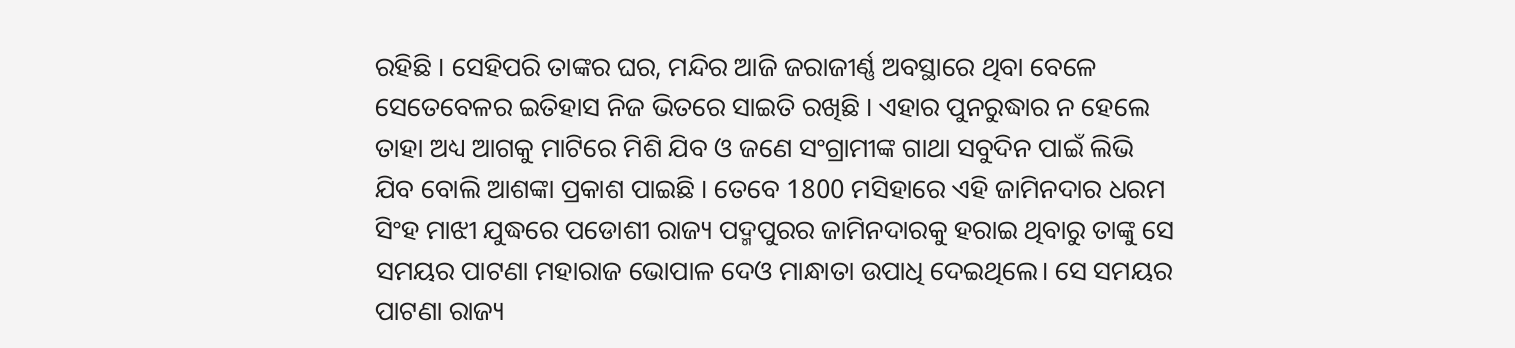ରହିଛି । ସେହିପରି ତାଙ୍କର ଘର, ମନ୍ଦିର ଆଜି ଜରାଜୀର୍ଣ୍ଣ ଅବସ୍ଥାରେ ଥିବା ବେଳେ ସେତେବେଳର ଇତିହାସ ନିଜ ଭିତରେ ସାଇତି ରଖିଛି । ଏହାର ପୁନରୁଦ୍ଧାର ନ ହେଲେ ତାହା ଅଧ୍ୟ ଆଗକୁ ମାଟିରେ ମିଶି ଯିବ ଓ ଜଣେ ସଂଗ୍ରାମୀଙ୍କ ଗାଥା ସବୁଦିନ ପାଇଁ ଲିଭି ଯିବ ବୋଲି ଆଶଙ୍କା ପ୍ରକାଶ ପାଇଛି । ତେବେ 1800 ମସିହାରେ ଏହି ଜାମିନଦାର ଧରମ ସିଂହ ମାଝୀ ଯୁଦ୍ଧରେ ପଡୋଶୀ ରାଜ୍ୟ ପଦ୍ମପୁରର ଜାମିନଦାରକୁ ହରାଇ ଥିବାରୁ ତାଙ୍କୁ ସେ ସମୟର ପାଟଣା ମହାରାଜ ଭୋପାଳ ଦେଓ ମାନ୍ଧାତା ଉପାଧି ଦେଇଥିଲେ। ସେ ସମୟର ପାଟଣା ରାଜ୍ୟ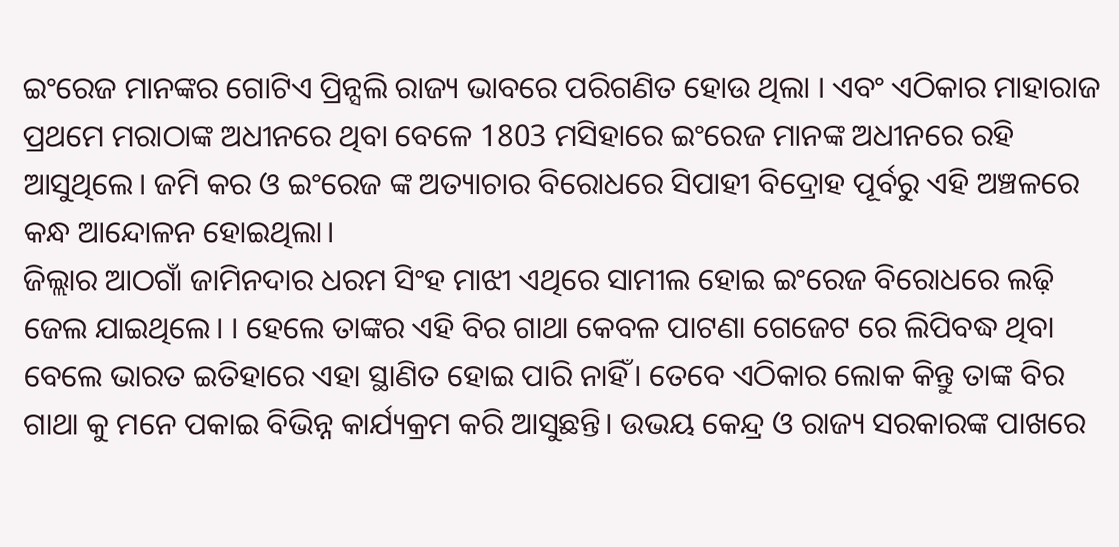ଇଂରେଜ ମାନଙ୍କର ଗୋଟିଏ ପ୍ରିନ୍ସଲି ରାଜ୍ୟ ଭାବରେ ପରିଗଣିତ ହୋଉ ଥିଲା । ଏବଂ ଏଠିକାର ମାହାରାଜ ପ୍ରଥମେ ମରାଠାଙ୍କ ଅଧୀନରେ ଥିବା ବେଳେ 1803 ମସିହାରେ ଇଂରେଜ ମାନଙ୍କ ଅଧୀନରେ ରହି ଆସୁଥିଲେ। ଜମି କର ଓ ଇଂରେଜ ଙ୍କ ଅତ୍ୟାଚାର ବିରୋଧରେ ସିପାହୀ ବିଦ୍ରୋହ ପୂର୍ବରୁ ଏହି ଅଞ୍ଚଳରେ କନ୍ଧ ଆନ୍ଦୋଳନ ହୋଇଥିଲା।
ଜିଲ୍ଲାର ଆଠଗାଁ ଜାମିନଦାର ଧରମ ସିଂହ ମାଝୀ ଏଥିରେ ସାମୀଲ ହୋଇ ଇଂରେଜ ବିରୋଧରେ ଲଢ଼ି ଜେଲ ଯାଇଥିଲେ। । ହେଲେ ତାଙ୍କର ଏହି ବିର ଗାଥା କେବଳ ପାଟଣା ଗେଜେଟ ରେ ଲିପିବଦ୍ଧ ଥିବା ବେଲେ ଭାରତ ଇତିହାରେ ଏହା ସ୍ଥାଣିତ ହୋଇ ପାରି ନାହିଁ। ତେବେ ଏଠିକାର ଲୋକ କିନ୍ତୁ ତାଙ୍କ ବିର ଗାଥା କୁ ମନେ ପକାଇ ବିଭିନ୍ନ କାର୍ଯ୍ୟକ୍ରମ କରି ଆସୁଛନ୍ତି। ଉଭୟ କେନ୍ଦ୍ର ଓ ରାଜ୍ୟ ସରକାରଙ୍କ ପାଖରେ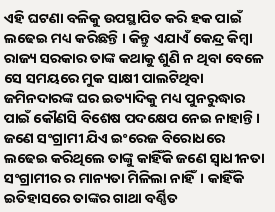ଏହି ଘଟଣା ବଳିକୁ ଉପସ୍ଥାପିତ କରି ହକ ପାଇଁ ଲଢେଇ ମଧ୍ୟ କରିଛନ୍ତି । କିନ୍ତୁ ଏଯାଏଁ କେନ୍ଦ୍ର କିମ୍ବା ରାଜ୍ୟ ସରକାର ତାଙ୍କ କଥାକୁ ଶୁଣି ନ ଥିବା ବେଳେ ସେ ସମୟରେ ମୁକ ସାକ୍ଷୀ ପାଲଟିଥିବା ଜମିନଦାରଙ୍କ ଘର ଇତ୍ୟାଦିକୁ ମଧ୍ୟ ପୁନରୁଦ୍ଧାର ପାଇଁ କୌଣସି ବିଶେଷ ପଦକ୍ଷେପ ନେଇ ନାହାନ୍ତି । ଜଣେ ସଂଗ୍ରାମୀ ଯିଏ ଇଂରେଜ ବିରୋଧରେ ଲଢେଇ କରିଥିଲେ ତାଙ୍କୁ କାହିଁକି ଜଣେ ସ୍ବାଧୀନତା ସଂଗ୍ରାମୀର ର ମାନ୍ୟତା ମିଳିଲା ନାହିଁ। କାହିଁକି ଇତିହାସରେ ତାଙ୍କର ଗାଥା ବର୍ଣ୍ଣିତ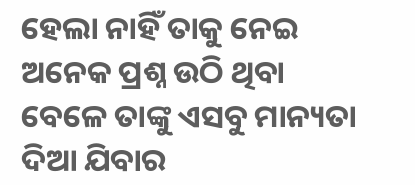ହେଲା ନାହିଁ ତାକୁ ନେଇ ଅନେକ ପ୍ରଶ୍ନ ଉଠି ଥିବା ବେଳେ ତାଙ୍କୁ ଏସବୁ ମାନ୍ୟତା ଦିଆ ଯିବାର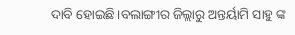ଦାବି ହୋଇଛି।ବଲାଙ୍ଗୀର ଜିଲ୍ଲାରୁ ଅନ୍ତର୍ୟାମି ସାହୁ ଙ୍କ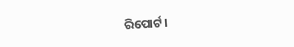ରିପୋର୍ଟ।